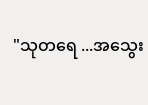"သုတရေ ...အသွေး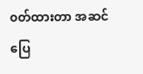၀တ်ထားတာ အဆင်ပြေ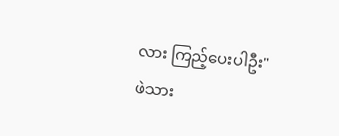လား ကြည့်ပေးပါဦး"
ဖဲသား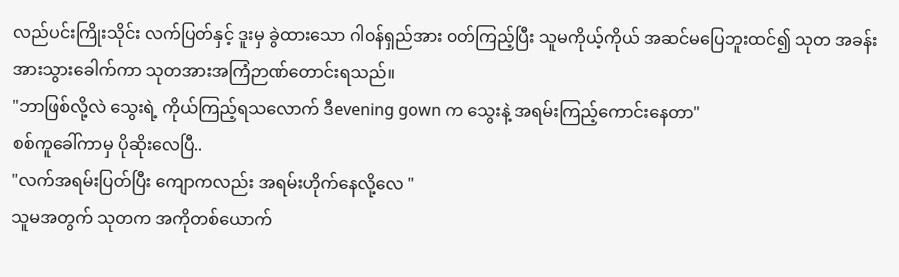လည်ပင်းကြိုးသိုင်း လက်ပြတ်နှင့် ဒူးမှ ခွဲထားသော ဂါ၀န်ရှည်အား ၀တ်ကြည့်ပြီး သူမကိုယ့်ကိုယ် အဆင်မပြေဘူးထင်၍ သုတ အခန်းအားသွားခေါက်ကာ သုတအားအကြံဉာဏ်တောင်းရသည်။
"ဘာဖြစ်လို့လဲ သွေးရဲ့ ကိုယ်ကြည့်ရသလောက် ဒီevening gown က သွေးနဲ့ အရမ်းကြည့်ကောင်းနေတာ"
စစ်ကူခေါ်ကာမှ ပိုဆိုးလေပြီ..
"လက်အရမ်းပြတ်ပြီး ကျောကလည်း အရမ်းဟိုက်နေလို့လေ "
သူမအတွက် သုတက အကိုတစ်ယောက်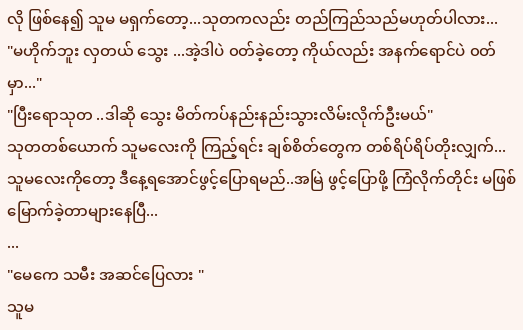လို ဖြစ်နေ၍ သူမ မရှက်တော့...သုတကလည်း တည်ကြည်သည်မဟုတ်ပါလား...
"မဟိုက်ဘူး လှတယ် သွေး ...အဲ့ဒါပဲ ၀တ်ခဲ့တော့ ကိုယ်လည်း အနက်ရောင်ပဲ ၀တ်မှာ..."
"ပြီးရောသုတ ..ဒါဆို သွေး မိတ်ကပ်နည်းနည်းသွားလိမ်းလိုက်ဦးမယ်"
သုတတစ်ယောက် သူမလေးကို ကြည့်ရင်း ချစ်စိတ်တွေက တစ်ရိပ်ရိပ်တိုးလျှက်...သူမလေးကိုတော့ ဒီနေ့ရအောင်ဖွင့်ပြောရမည်..အမြဲ ဖွင့်ပြောဖို့ ကြံလိုက်တိုင်း မဖြစ်မြောက်ခဲ့တာများနေပြီ...
...
"မေကေ သမီး အဆင်ပြေလား "
သူမ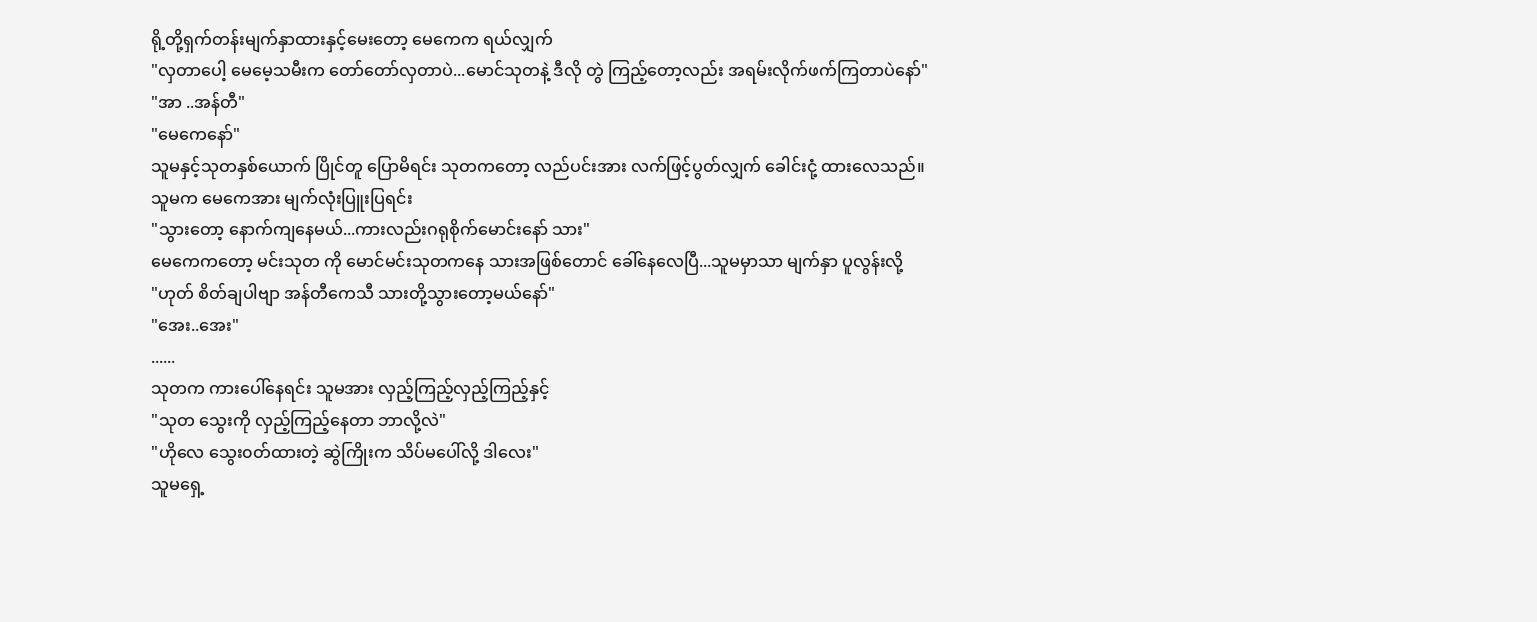ရို့တို့ရှက်တန်းမျက်နှာထားနှင့်မေးတော့ မေကေက ရယ်လျှက်
"လှတာပေါ့ မေမေ့သမီးက တော်တော်လှတာပဲ...မောင်သုတနဲ့ ဒီလို တွဲ ကြည့်တော့လည်း အရမ်းလိုက်ဖက်ကြတာပဲနော်"
"အာ ..အန်တီ"
"မေကေနော်"
သူမနှင့်သုတနှစ်ယောက် ပြိုင်တူ ပြောမိရင်း သုတကတော့ လည်ပင်းအား လက်ဖြင့်ပွတ်လျှက် ခေါင်းငုံ့ ထားလေသည်။
သူမက မေကေအား မျက်လုံးပြူးပြရင်း
"သွားတော့ နောက်ကျနေမယ်...ကားလည်းဂရုစိုက်မောင်းနော် သား"
မေကေကတော့ မင်းသုတ ကို မောင်မင်းသုတကနေ သားအဖြစ်တောင် ခေါ်နေလေပြီ...သူမမှာသာ မျက်နှာ ပူလွန်းလို့
"ဟုတ် စိတ်ချပါဗျာ အန်တီကေသီ သားတို့သွားတော့မယ်နော်"
"အေး..အေး"
......
သုတက ကားပေါ်နေရင်း သူမအား လှည့်ကြည့်လှည့်ကြည့်နှင့်
"သုတ သွေးကို လှည့်ကြည့်နေတာ ဘာလို့လဲ"
"ဟိုလေ သွေး၀တ်ထားတဲ့ ဆွဲကြိုးက သိပ်မပေါ်လို့ ဒါလေး"
သူမရှေ့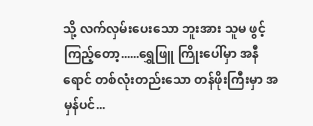သို့ လက်လှမ်းပေးသော ဘူးအား သူမ ဖွင့်ကြည့်တော့......ရွှေဖြူ ကြိုးပေါ်မှာ အနီရောင် တစ်လုံးတည်းသော တန်ဖိုးကြီးမှာ အမှန်ပင်...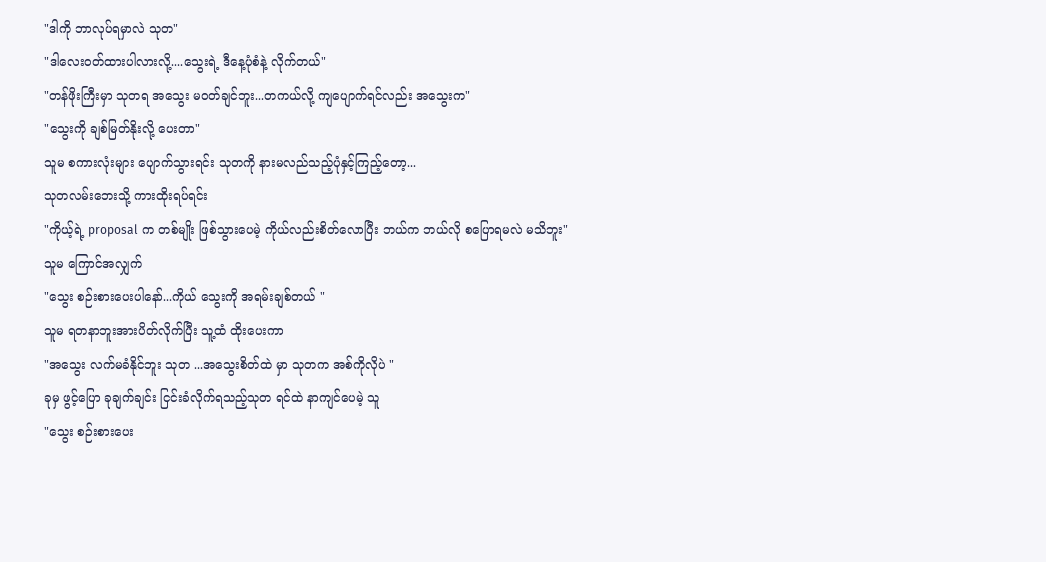"ဒါကို ဘာလုပ်ရမှာလဲ သုတ"
"ဒါလေး၀တ်ထားပါလားလို့....သွေးရဲ့ ဒီနေ့ပုံစံနဲ့ လိုက်တယ်"
"တန်ဖိုးကြီးမှာ သုတရ အသွေး မ၀တ်ချင်ဘူး...တကယ်လို့ ကျပျောက်ရင်လည်း အသွေးက"
"သွေးကို ချစ်မြတ်နိုးလို့ ပေးတာ"
သူမ စကားလုံးများ ပျောက်သွားရင်း သုတကို နားမလည်သည့်ပုံနှင့်ကြည့်တော့...
သုတလမ်းဘေးသို့ ကားထိုးရပ်ရင်း
"ကိုယ့်ရဲ့ proposal က တစ်မျိုး ဖြစ်သွားပေမဲ့ ကိုယ်လည်းစိတ်လောပြီး ဘယ်က ဘယ်လို စပြောရမလဲ မသိဘူး"
သူမ ကြောင်အလျှက်
"သွေး စဉ်းစားပေးပါနော်...ကိုယ် သွေးကို အရမ်းချစ်တယ် "
သူမ ရတနာဘူးအားပိတ်လိုက်ပြီး သူ့ထံ ထိုးပေးကာ
"အသွေး လက်မခံနိုင်ဘူး သုတ ...အသွေးစိတ်ထဲ မှာ သုတက အစ်ကိုလိုပဲ "
ခုမှ ဖွင့်ပြော ခုချက်ချင်း ငြင်းခံလိုက်ရသည့်သုတ ရင်ထဲ နာကျင်ပေမဲ့ သူ
"သွေး စဉ်းစားပေး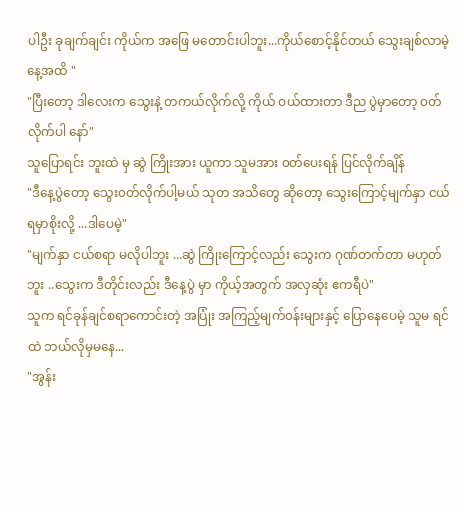ပါဦး ခုချက်ချင်း ကိုယ်က အဖြေ မတောင်းပါဘူး...ကိုယ်စောင့်နိုင်တယ် သွေးချစ်လာမဲ့ နေ့အထိ "
"ပြီးတော့ ဒါလေးက သွေးနဲ့ တကယ်လိုက်လို့ ကိုယ် ဝယ်ထားတာ ဒီည ပွဲမှာတော့ ၀တ်လိုက်ပါ နော်"
သူပြောရင်း ဘူးထဲ မှ ဆွဲ ကြိုးအား ယူကာ သူမအား ၀တ်ပေးရန် ပြင်လိုက်ချိန်
"ဒီနေ့ပွဲတော့ သွေး၀တ်လိုက်ပါ့မယ် သုတ အသိတွေ ဆိုတော့ သွေးကြောင့်မျက်နှာ ငယ်ရမှာစိုးလို့ ...ဒါပေမဲ့"
"မျက်နှာ ငယ်စရာ မလိုပါဘူး ...ဆွဲ ကြိုးကြောင့်လည်း သွေးက ဂုဏ်တက်တာ မဟုတ်ဘူး ..သွေးက ဒီတိုင်းလည်း ဒီနေ့ပွဲ မှာ ကိုယ့်အတွက် အလှဆုံး ဧကရီပဲ"
သူက ရင်ခုန်ချင်စရာကောင်းတဲ့ အပြုံး အကြည့်မျက်၀န်းများနှင့် ပြောနေပေမဲ့ သူမ ရင်ထဲ ဘယ်လိုမှမနေ...
"အွန်း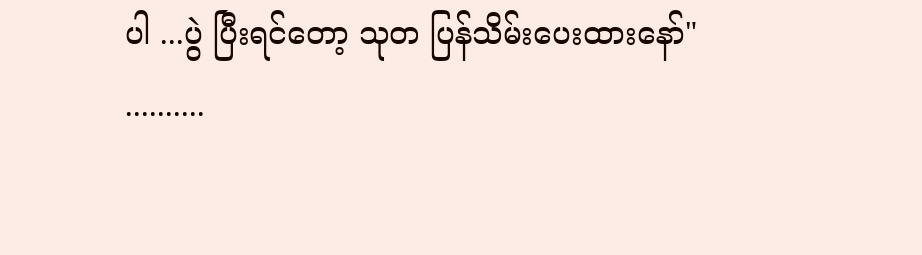ပါ ...ပွဲ ပြီးရင်တော့ သုတ ပြန်သိမ်းပေးထားနော်"
..........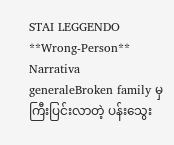STAI LEGGENDO
**Wrong-Person**
Narrativa generaleBroken family မှ ကြီးပြင်းလာတဲ့ ပန်းသွေး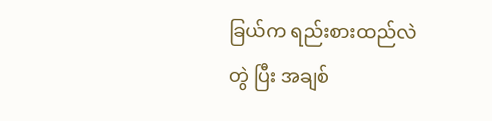ခြယ်က ရည်းစားထည်လဲ တွဲ ပြီး အချစ်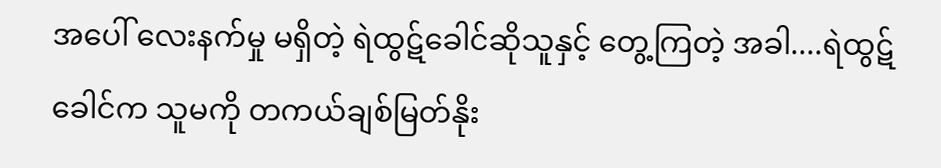အပေါ် လေးနက်မှု မရှိတဲ့ ရဲထွဋ်ခေါင်ဆိုသူနှင့် တွေ့ကြတဲ့ အခါ....ရဲထွဋ်ခေါင်က သူမကို တကယ်ချစ်မြတ်နိုး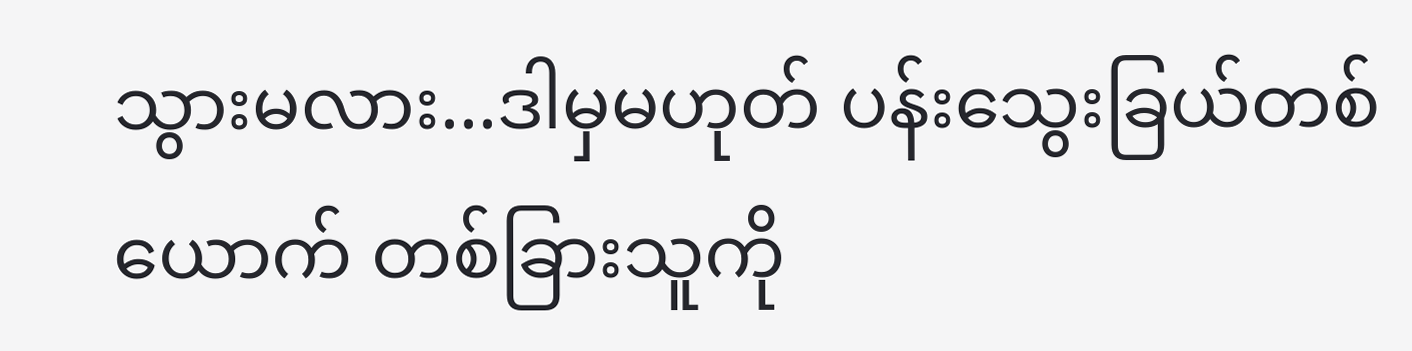သွားမလား...ဒါမှမဟုတ် ပန်းသွေးခြယ်တစ်ယောက် တစ်ခြားသူကို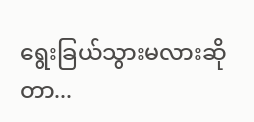ရွေးခြယ်သွားမလားဆိုတာ...